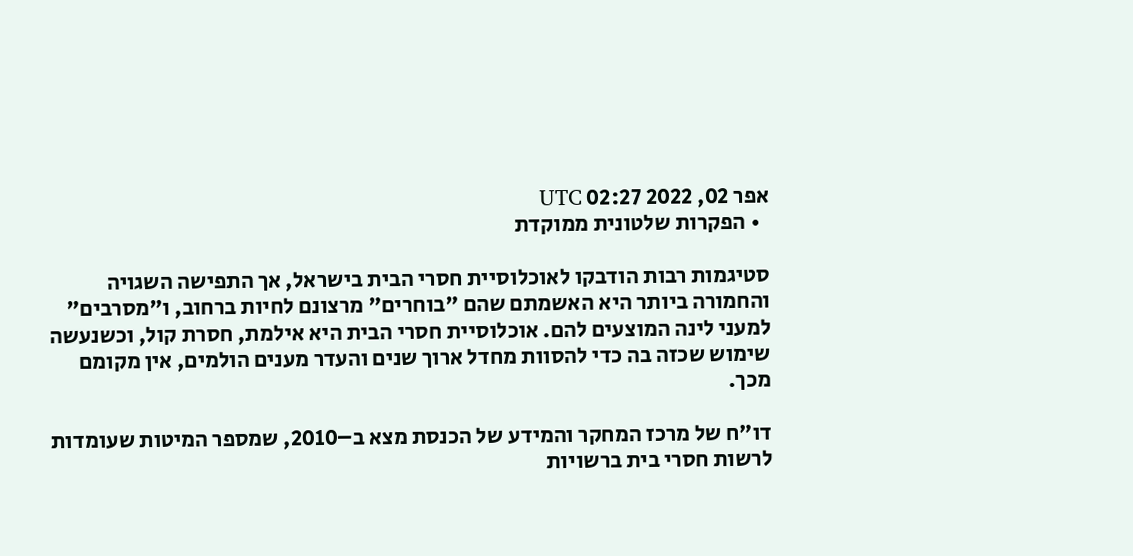אפר 02, 2022 02:27 UTC
  • הפקרות שלטונית ממוקדת

סטיגמות רבות הודבקו לאוכלוסיית חסרי הבית בישראל, אך התפישה השגויה והחמורה ביותר היא האשמתם שהם "בוחרים" מרצונם לחיות ברחוב, ו"מסרבים" למעני לינה המוצעים להם. אוכלוסיית חסרי הבית היא אילמת, חסרת קול, וכשנעשה שימוש שכזה בה כדי להסוות מחדל ארוך שנים והעדר מענים הולמים, אין מקומם מכך.

דו"ח של מרכז המחקר והמידע של הכנסת מצא ב–2010, שמספר המיטות שעומדות לרשות חסרי בית ברשויות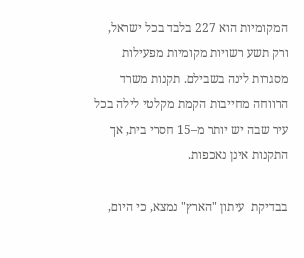המקומיות הוא 227 בלבד בכל ישראל, ורק תשע רשויות מקומיות מפעילות מסגרות לינה בשבילם. תקנות משרד הרווחה מחייבות הקמת מקלטי לילה בכל עיר שבה יש יותר מ–15 חסרי בית, אך התקנות אינן נאכפות.

בבדיקת  עיתון "הארץ" נמצא, כי היום,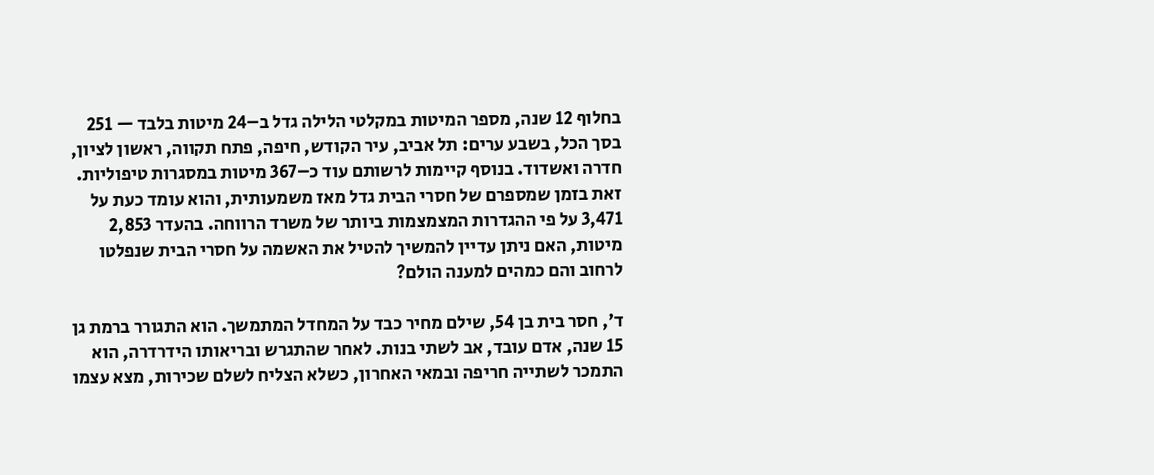בחלוף 12 שנה, מספר המיטות במקלטי הלילה גדל ב–24 מיטות בלבד — 251 בסך הכל, בשבע ערים: תל אביב, עיר הקודש, חיפה, פתח תקווה, ראשון לציון, חדרה ואשדוד. בנוסף קיימות לרשותם עוד כ–367 מיטות במסגרות טיפוליות. זאת בזמן שמספרם של חסרי הבית גדל מאז משמעותית, והוא עומד כעת על 3,471 על פי ההגדרות המצמצמות ביותר של משרד הרווחה. בהעדר 2,853 מיטות, האם ניתן עדיין להמשיך להטיל את האשמה על חסרי הבית שנפלטו לרחוב והם כמהים למענה הולם?

ד', חסר בית בן 54, שילם מחיר כבד על המחדל המתמשך. הוא התגורר ברמת גן 15 שנה, אדם עובד, אב לשתי בנות. לאחר שהתגרש ובריאותו הידרדרה, הוא התמכר לשתייה חריפה ובמאי האחרון, כשלא הצליח לשלם שכירות, מצא עצמו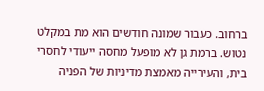ברחוב. כעבור שמונה חודשים הוא מת במקלט נטוש. ברמת גן לא מופעל מחסה ייעודי לחסרי בית, והעירייה מאמצת מדיניות של הפניה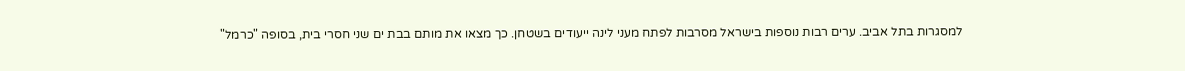למסגרות בתל אביב. ערים רבות נוספות בישראל מסרבות לפתח מעני לינה ייעודים בשטחן. כך מצאו את מותם בבת ים שני חסרי בית, בסופה "כרמל"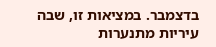בדצמבר. במציאות זו, שבה עיריות מתנערות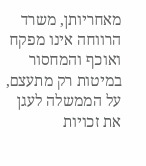מאחריותן, משרד הרווחה אינו מפקח ואוכף והמחסור במיטות רק מתעצם, על הממשלה לעגן את זכויות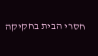חסרי הבית בחקיקה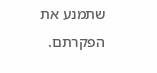שתמנע את הפקרתם.